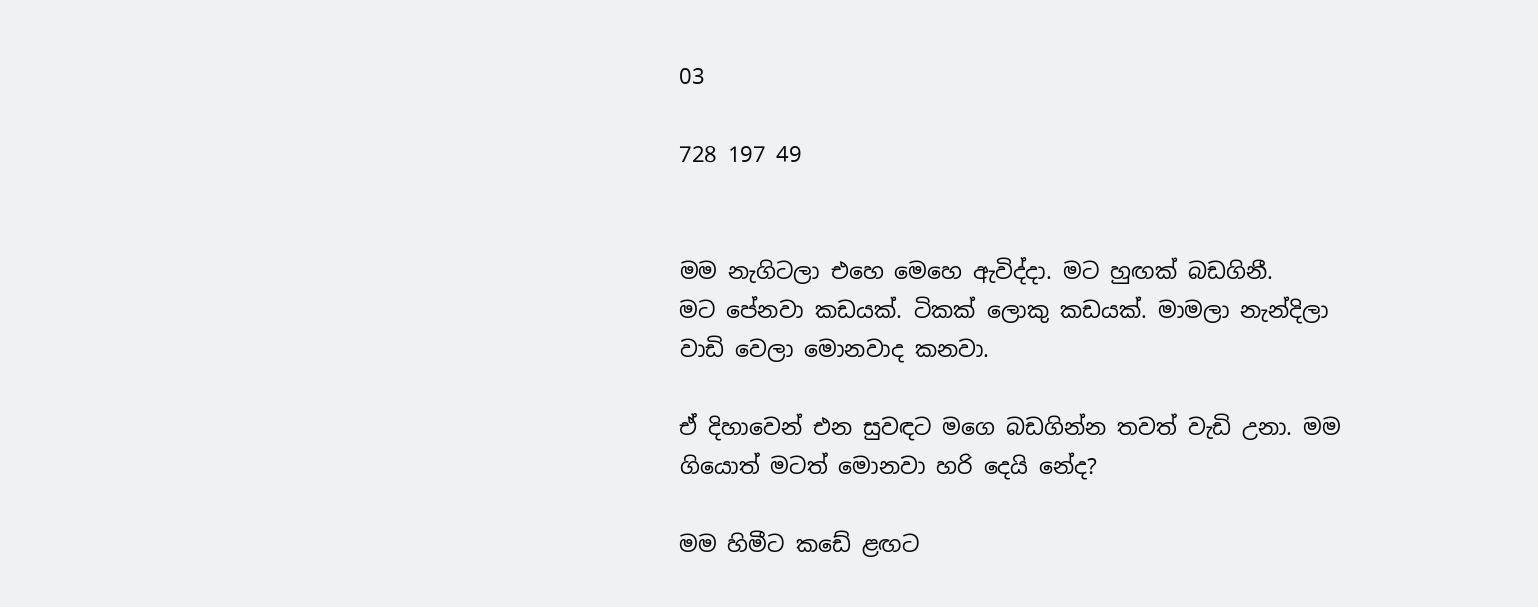03

728 197 49


මම නැගිටලා එහෙ මෙහෙ ඇවිද්දා. මට හුඟක් බඩගිනී.
මට පේනවා කඩයක්. ටිකක් ලොකු කඩයක්. මාමලා නැන්දිලා වාඩි වෙලා මොනවාද කනවා.

ඒ දිහාවෙන් එන සුවඳට මගෙ බඩගින්න තවත් වැඩි උනා. මම ගියොත් මටත් මොනවා හරි දෙයි නේද?

මම හිමීට කඩේ ළඟට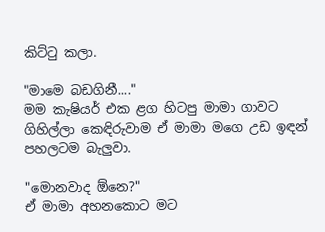කිට්ටු කලා.

"මාමෙ බඩගිනී...."
මම කැෂියර් එක ළග හිටපු මාමා ගාවට ගිහිල්ලා කෙඳිරුවාම ඒ මාමා මගෙ උඩ ඉඳන් පහලටම බැලුවා.

"මොනවාද ඕනෙ?"
ඒ මාමා අහනකොට මට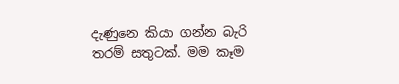දැණුනෙ කියා ගන්න බැරි තරම් සතුටක්. මම කෑම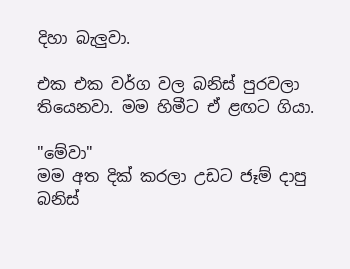දිහා බැලුවා.

එක එක වර්ග වල බනිස් පුරවලා තියෙනවා. මම හිමීට ඒ ළඟට ගියා.

"මේවා"
මම අත දික් කරලා උඩට ජෑම් දාපු බනිස්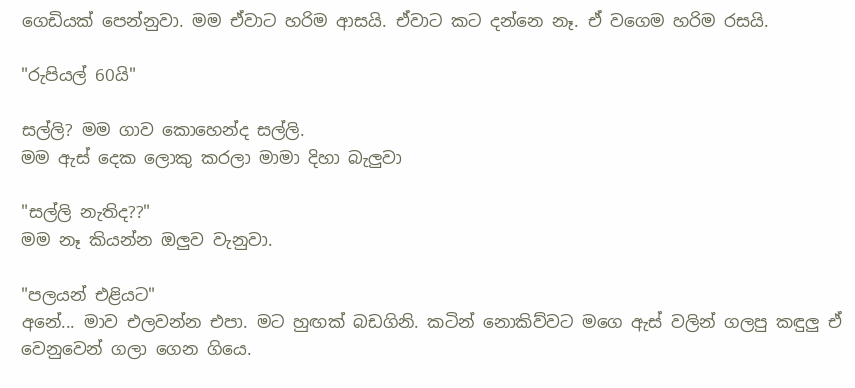ගෙඩියක් පෙන්නුවා. මම ඒවාට හරිම ආසයි. ඒවාට කට දන්නෙ නෑ. ඒ වගෙම හරිම රසයි.

"රුපියල් 60යි"

සල්ලි? මම ගාව කොහෙන්ද සල්ලි.
මම ඇස් දෙක ලොකු කරලා මාමා දිහා බැලුවා

"සල්ලි නැතිද??"
මම නෑ කියන්න ඔලුව වැනුවා.

"පලයන් එළියට"
අනේ... මාව එලවන්න එපා. මට හුඟක් බඩගිනි. කටින් නොකිව්වට මගෙ ඇස් වලින් ගලපු කඳුලු ඒ වෙනුවෙන් ගලා ගෙන ගියෙ.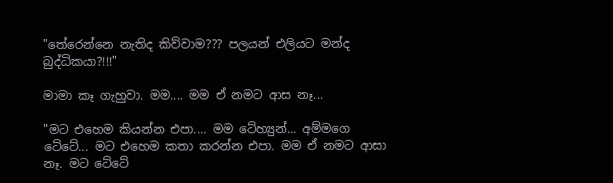"තේරෙන්නෙ නැතිද කිව්වාම??? පලයන් එලියට මන්ද බුද්ධිකයා?!!!"

මාමා කෑ ගැහුවා. මම.... මම ඒ නමට ආස නෑ...

"මට එහෙම කියන්න එපා.... මම ටේහ්‍යුන්... අම්මගෙ ටේටේ... මට එහෙම කතා කරන්න එපා. මම ඒ නමට ආසා නෑ. මට ටේටේ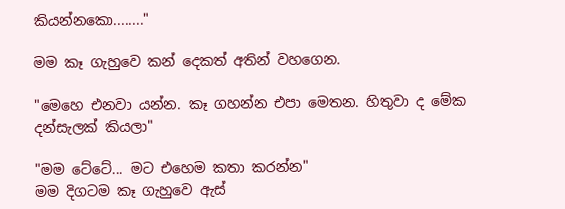කියන්නකො........"

මම කෑ ගැහුවෙ කන් දෙකත් අතින් වහගෙන.

"මෙහෙ එනවා යන්න. කෑ ගහන්න එපා මෙතන. හිතුවා ද මේක දන්සැලක් කියලා"

"මම ටේටේ... මට එහෙම කතා කරන්න"
මම දිගටම කෑ ගැහුවෙ ඇස්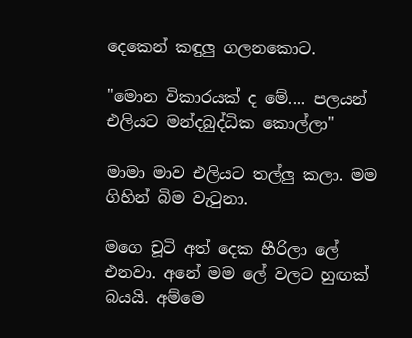දෙකෙන් කඳුලු ගලනකොට.

"මොන විකාරයක් ද මේ.... පලයන් එලියට මන්දබුද්ධික කොල්ලා"

මාමා මාව එලියට තල්ලු කලා. මම ගිහින් බිම වැටුනා.

මගෙ චූටි අත් දෙක හීරිලා ලේ එනවා. අනේ මම ලේ වලට හුඟක් බයයි. අම්මෙ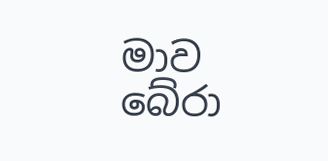මාව බේරා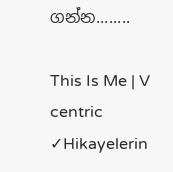ගන්න........

This Is Me | V centric ✓Hikayelerin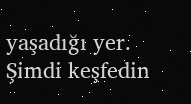yaşadığı yer. Şimdi keşfedin